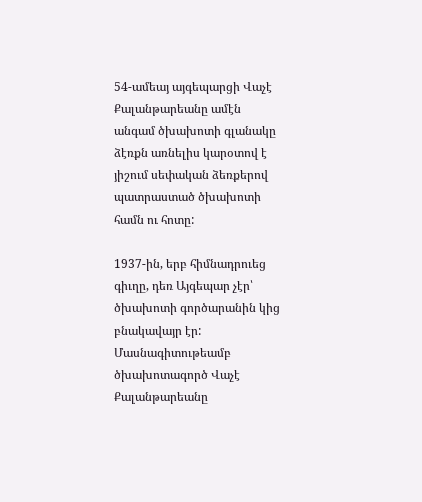54-ամեայ այգեպարցի Վաչէ Քալանթարեանը ամէն անգամ ծխախոտի գլանակը ձէռքն առնելիս կարօտով է յիշում սեփական ձեռքերով պատրաստած ծխախոտի համն ու հոտը:

1937-ին, երբ հիմնադրուեց գիւղը, դեռ Այգեպար չէր՝ ծխախոտի գործարանին կից բնակավայր էր: Մասնագիտութեամբ ծխախոտագործ Վաչէ Քալանթարեանը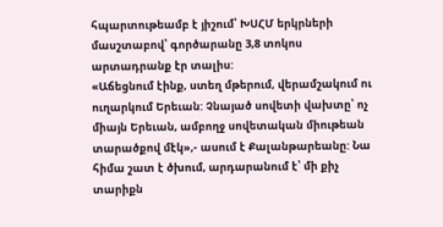հպարտութեամբ է յիշում՝ ԽՍՀՄ երկրների մասշտաբով՝ գործարանը 3,8 տոկոս արտադրանք էր տալիս:
«Աճեցնում էինք, ստեղ մթերում, վերամշակում ու ուղարկում Երեւան: Չնայած սովետի վախտը՝ ոչ միայն Երեւան, ամբողջ սովետական միութեան տարածքով մէկ»,- ասում է Քալանթարեանը: Նա հիմա շատ է ծխում, արդարանում է՝ մի քիչ տարիքն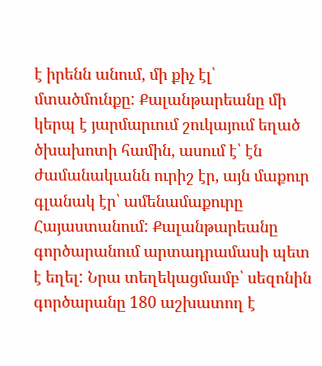է իրենն անում, մի քիչ էլ՝ մտածմունքը: Քալանթարեանը մի կերպ է յարմարւում շուկայում եղած ծխախոտի համին, ասում է՝ էն ժամանակւանն ուրիշ էր, այն մաքուր գլանակ էր՝ ամենամաքուրը Հայաստանում: Քալանթարեանը գործարանում արտադրամասի պետ է եղել: Նրա տեղեկացմամբ՝ սեզոնին գործարանը 180 աշխատող է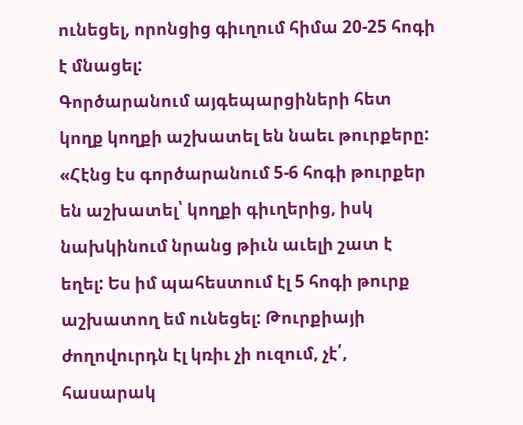ունեցել, որոնցից գիւղում հիմա 20-25 հոգի է մնացել:
Գործարանում այգեպարցիների հետ կողք կողքի աշխատել են նաեւ թուրքերը: «Հէնց էս գործարանում 5-6 հոգի թուրքեր են աշխատել՝ կողքի գիւղերից, իսկ նախկինում նրանց թիւն աւելի շատ է եղել: Ես իմ պահեստում էլ 5 հոգի թուրք աշխատող եմ ունեցել: Թուրքիայի ժողովուրդն էլ կռիւ չի ուզում, չէ՛, հասարակ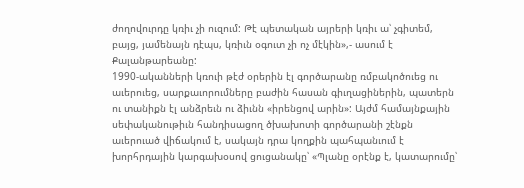ժողովուրդը կռիւ չի ուզում: Թէ պետական այրերի կռիւ ա՝ չգիտեմ, բայց, յամենայն դէպս, կռիւն օգուտ չի ոչ մէկին»,- ասում է Քալանթարեանը:
1990-ականների կռուի թէժ օրերին էլ գործարանը ռմբակոծուեց ու աւերուեց, սարքաւորումները բաժին հասան գիւղացիներին, պատերն ու տանիքն էլ անձրեւն ու ձիւնն «իրենցով արին»: Այժմ համայնքային սեփականութիւն հանդիսացող ծխախոտի գործարանի շէնքն աւերուած վիճակում է, սակայն դրա կողքին պահպանւում է խորհրդային կարգախօսով ցուցանակը՝ «Պլանը օրէնք է, կատարումը՝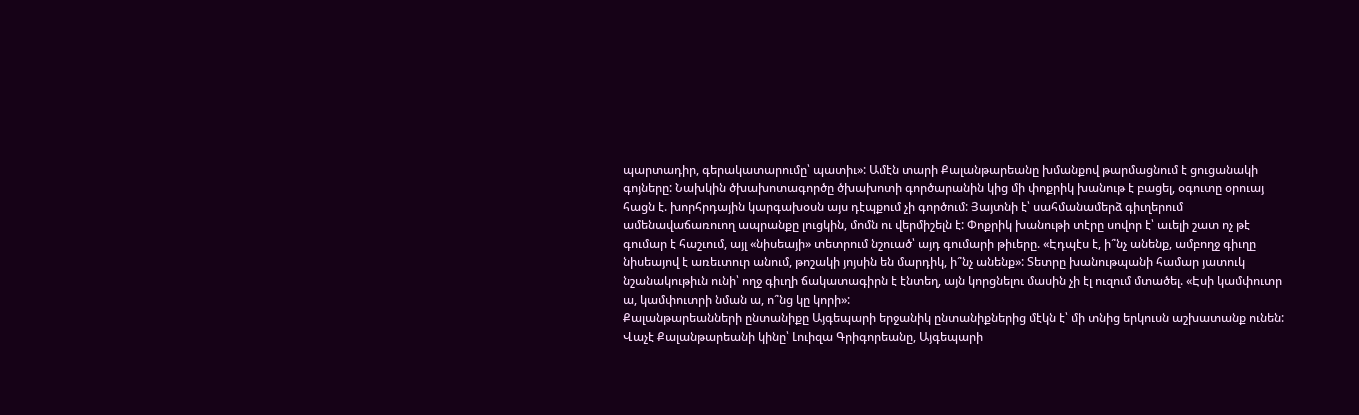պարտադիր, գերակատարումը՝ պատիւ»: Ամէն տարի Քալանթարեանը խմանքով թարմացնում է ցուցանակի գոյները: Նախկին ծխախոտագործը ծխախոտի գործարանին կից մի փոքրիկ խանութ է բացել, օգուտը օրուայ հացն է. խորհրդային կարգախօսն այս դէպքում չի գործում: Յայտնի է՝ սահմանամերձ գիւղերում ամենավաճառուող ապրանքը լուցկին, մոմն ու վերմիշելն է: Փոքրիկ խանութի տէրը սովոր է՝ աւելի շատ ոչ թէ գումար է հաշւում, այլ «նիսեայի» տետրում նշուած՝ այդ գումարի թիւերը. «Էդպէս է, ի՞նչ անենք, ամբողջ գիւղը նիսեայով է առեւտուր անում, թոշակի յոյսին են մարդիկ, ի՞նչ անենք»: Տետրը խանութպանի համար յատուկ նշանակութիւն ունի՝ ողջ գիւղի ճակատագիրն է էնտեղ, այն կորցնելու մասին չի էլ ուզում մտածել. «Էսի կամփուտր ա, կամփուտրի նման ա, ո՞նց կը կորի»:
Քալանթարեանների ընտանիքը Այգեպարի երջանիկ ընտանիքներից մէկն է՝ մի տնից երկուսն աշխատանք ունեն: Վաչէ Քալանթարեանի կինը՝ Լուիզա Գրիգորեանը, Այգեպարի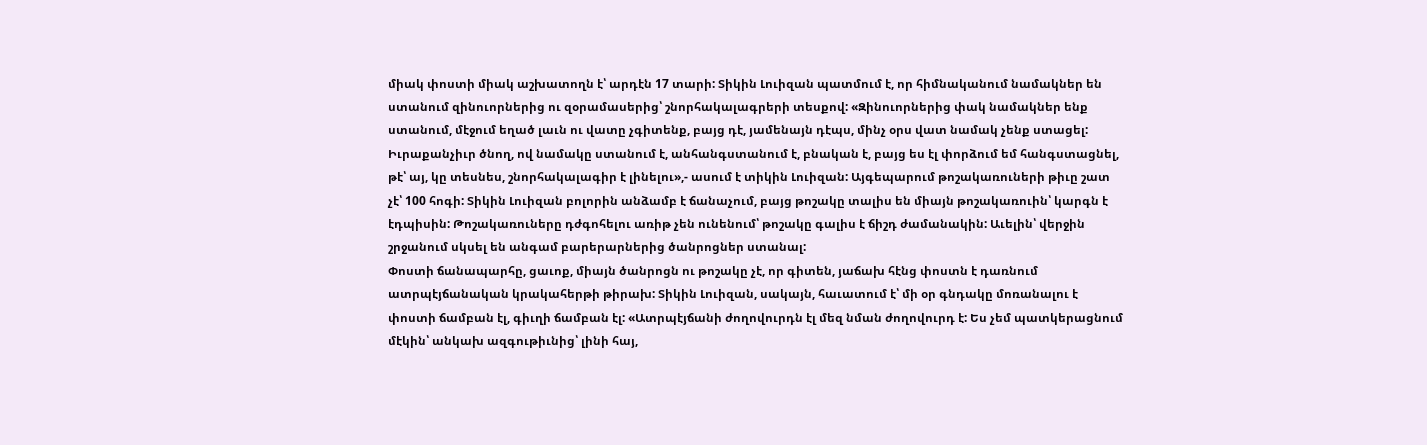միակ փոստի միակ աշխատողն է՝ արդէն 17 տարի: Տիկին Լուիզան պատմում է, որ հիմնականում նամակներ են ստանում զինուորներից ու զօրամասերից՝ շնորհակալագրերի տեսքով: «Զինուորներից փակ նամակներ ենք ստանում, մէջում եղած լաւն ու վատը չգիտենք, բայց դէ, յամենայն դէպս, մինչ օրս վատ նամակ չենք ստացել: Իւրաքանչիւր ծնող, ով նամակը ստանում է, անհանգստանում է, բնական է, բայց ես էլ փորձում եմ հանգստացնել, թէ՝ այ, կը տեսնես, շնորհակալագիր է լինելու»,- ասում է տիկին Լուիզան: Այգեպարում թոշակառուների թիւը շատ չէ՝ 100 հոգի: Տիկին Լուիզան բոլորին անձամբ է ճանաչում, բայց թոշակը տալիս են միայն թոշակառուին՝ կարգն է էդպիսին: Թոշակառուները դժգոհելու առիթ չեն ունենում՝ թոշակը գալիս է ճիշդ ժամանակին: Աւելին՝ վերջին շրջանում սկսել են անգամ բարերարներից ծանրոցներ ստանալ:
Փոստի ճանապարհը, ցաւոք, միայն ծանրոցն ու թոշակը չէ, որ գիտեն, յաճախ հէնց փոստն է դառնում ատրպէյճանական կրակահերթի թիրախ: Տիկին Լուիզան, սակայն, հաւատում է՝ մի օր գնդակը մոռանալու է փոստի ճամբան էլ, գիւղի ճամբան էլ: «Ատրպէյճանի ժողովուրդն էլ մեզ նման ժողովուրդ է: Ես չեմ պատկերացնում մէկին՝ անկախ ազգութիւնից՝ լինի հայ,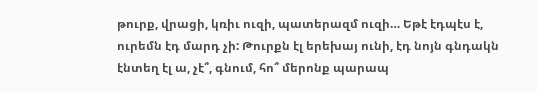թուրք, վրացի, կռիւ ուզի, պատերազմ ուզի… Եթէ էդպէս է, ուրեմն էդ մարդ չի: Թուրքն էլ երեխայ ունի, էդ նոյն գնդակն էնտեղ էլ ա, չէ՞, գնում, հո՞ մերոնք պարապ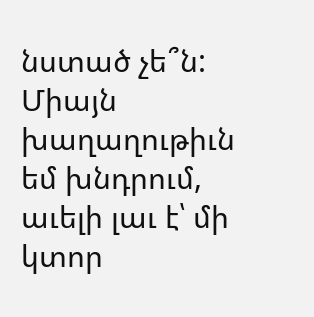նստած չե՞ն: Միայն խաղաղութիւն եմ խնդրում, աւելի լաւ է՝ մի կտոր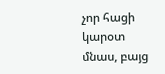չոր հացի կարօտ մնաս, բայց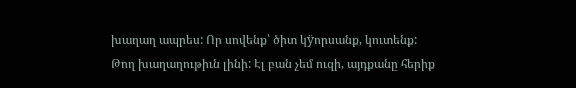խաղաղ ապրես: Որ սովենք՝ ծիտ կÿորսանք, կուտենք: Թող խաղաղութիւն լինի: Էլ բան չեմ ուզի, այդքանը հերիք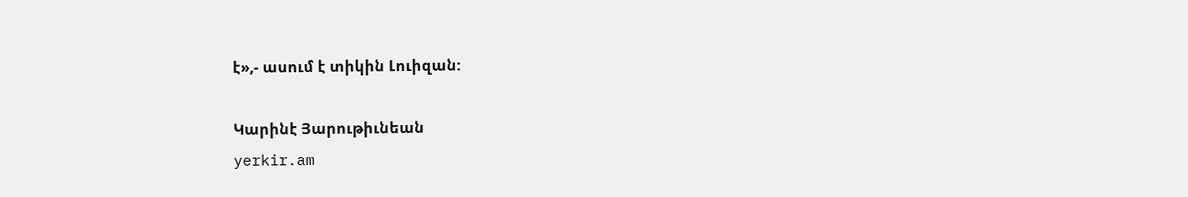է»,- ասում է տիկին Լուիզան:

Կարինէ Յարութիւնեան
yerkir.am